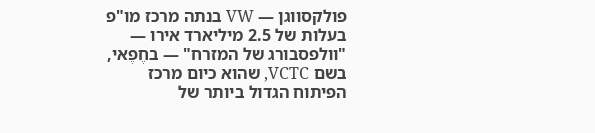פולקסווגן — VW בנתה מרכז מו"פ בעלות של 2.5 מיליארד אירו — "וולפסבורג של המזרח" — בחֶפֶאי, בשם VCTC, שהוא כיום מרכז הפיתוח הגדול ביותר של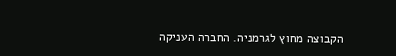הקבוצה מחוץ לגרמניה. החברה העניקה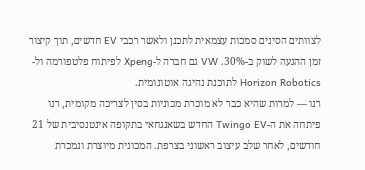לצוותים הסינים סמכות עצמאית לתכנן ולאשר רכבי EV חדשים, תוך קיצור זמן ההגעה לשוק ב-30%. VW גם חברה ל-Xpeng לפיתוח פלטפורמה ול-Horizon Robotics לתוכנת נהיגה אוטונומית.
רנו — למרות שהיא כבר לא מוכרת מכוניות בסין לצריכה מקומית, רנו פיתחה את ה-Twingo EV החדש בשאנגחאי בתקופה אינטנסיבית של 21 חודשים, לאחר שלב עיצוב ראשוני בצרפת. המכונית מיוצרת ונמכרת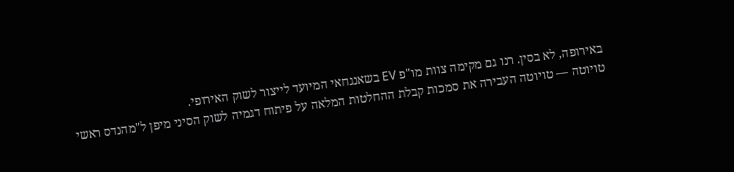באירופה, לא בסין. רנו גם מקימה צוות מו"פ EV בשאנגחאי המיועד לייצור לשוק האירופי.
טויוטה — טויוטה העבירה את סמכות קבלת ההחלטות המלאה על פיתוח דגמיה לשוק הסיני מיפן ל"מהנדס ראשי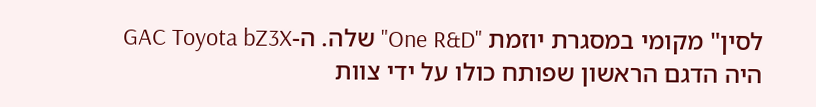לסין" מקומי במסגרת יוזמת "One R&D" שלה. ה-GAC Toyota bZ3X היה הדגם הראשון שפותח כולו על ידי צוות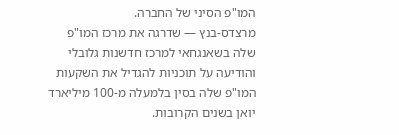המו"פ הסיני של החברה.
מרצדס-בנץ — שדרגה את מרכז המו"פ שלה בשאנגחאי למרכז חדשנות גלובלי והודיעה על תוכניות להגדיל את השקעות המו"פ שלה בסין בלמעלה מ-100 מיליארד יואן בשנים הקרובות.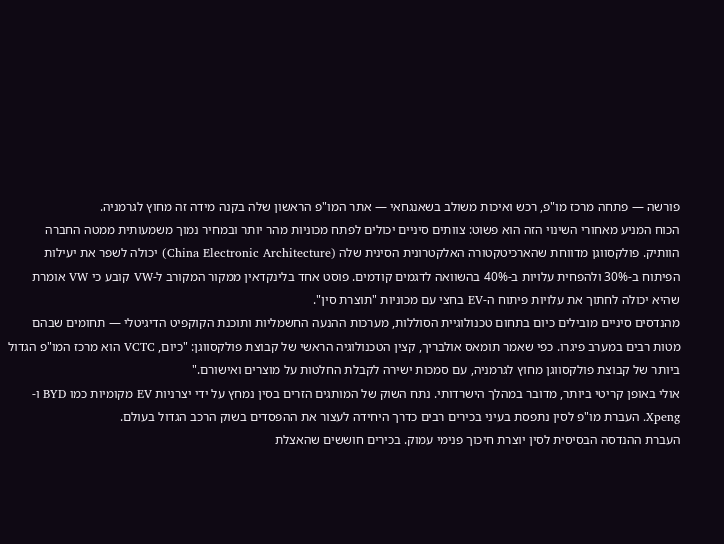פורשה — פתחה מרכז מו"פ, רכש ואיכות משולב בשאנגחאי — אתר המו"פ הראשון שלה בקנה מידה זה מחוץ לגרמניה.
הכוח המניע מאחורי השינוי הזה הוא פשוט: צוותים סיניים יכולים לפתח מכוניות מהר יותר ובמחיר נמוך משמעותית ממטה החברה הוותיק. פולקסווגן מדווחת שהארכיטקטורה האלקטרונית הסינית שלה (China Electronic Architecture) יכולה לשפר את יעילות הפיתוח ב-30% ולהפחית עלויות ב-40% בהשוואה לדגמים קודמים. פוסט אחד בלינקדאין ממקור המקורב ל-VW קובע כי VW אומרת שהיא יכולה לחתוך את עלויות פיתוח ה-EV בחצי עם מכוניות "תוצרת סין".
מהנדסים סיניים מובילים כיום בתחום טכנולוגיית הסוללות, מערכות ההנעה החשמליות ותוכנת הקוקפיט הדיגיטלי — תחומים שבהם מטות רבים במערב פיגרו. כפי שאמר תומאס אולבריך, קצין הטכנולוגיה הראשי של קבוצת פולקסווגן: "כיום, VCTC הוא מרכז המו"פ הגדול ביותר של קבוצת פולקסווגן מחוץ לגרמניה, עם סמכות ישירה לקבלת החלטות על מוצרים ואישורם."
אולי באופן קריטי ביותר, מדובר במהלך הישרדותי. נתח השוק של המותגים הזרים בסין נמחץ על ידי יצרניות EV מקומיות כמו BYD ו-Xpeng. העברת מו"פ לסין נתפסת בעיני בכירים רבים כדרך היחידה לעצור את ההפסדים בשוק הרכב הגדול בעולם.
העברת ההנדסה הבסיסית לסין יוצרת חיכוך פנימי עמוק. בכירים חוששים שהאצלת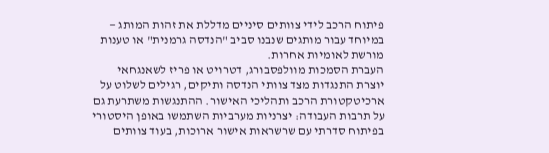פיתוח הרכב לידי צוותים סיניים מדללת את זהות המותג — במיוחד עבור מותגים שנבנו סביב "הנדסה גרמנית" או טענות מורשת לאומיות אחרות.
העברת הסמכות מוולפסבורג, דטרויט או פריז לשאנגחאי יוצרת התנגדות מצד צוותי הנדסה ותיקים, רגילים לשלוט על ארכיטקטורת הרכב ותהליכי האישור. ההתנגשות משתרעת גם על תרבות העבודה: יצרניות מערביות השתמשו באופן היסטורי בפיתוח סדרתי עם שרשראות אישור ארוכות, בעוד צוותים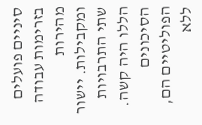סיניים פועלים בזרימות עבודה מהירות ומקבילות. יישור שתי התרבויות הללו היה קשה.
הסיכונים הפוליטיים הם, ללא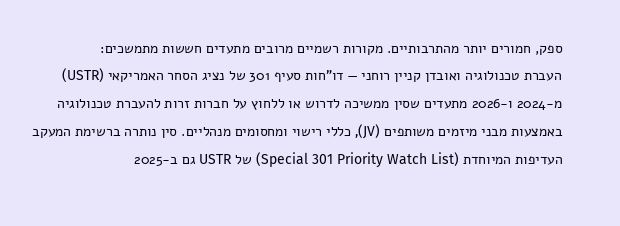ספק, חמורים יותר מהתרבותיים. מקורות רשמיים מרובים מתעדים חששות מתמשכים:
העברת טכנולוגיה ואובדן קניין רוחני — דו"חות סעיף 301 של נציג הסחר האמריקאי (USTR) מ-2024 ו-2026 מתעדים שסין ממשיכה לדרוש או ללחוץ על חברות זרות להעברת טכנולוגיה באמצעות מבני מיזמים משותפים (JV), כללי רישוי ומחסומים מנהליים. סין נותרה ברשימת המעקב העדיפות המיוחדת (Special 301 Priority Watch List) של USTR גם ב-2025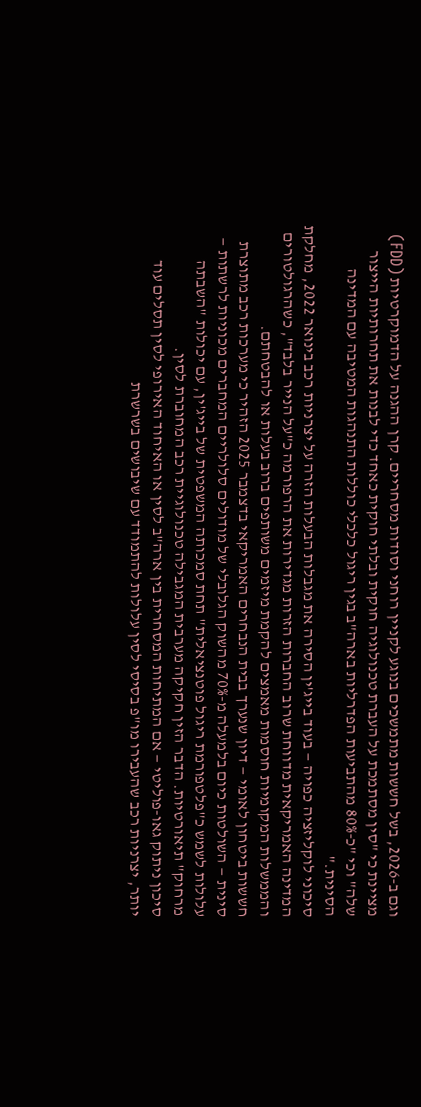וגם ב-2026, בשל חששות מתמשכים בנוגע לקניין רוחני וסודות מסחריים. קרן ההגנה על הדמוקרטיות (FDD) מציינת כי "סין מסתמכת על העברת טכנולוגיה חוקית ובלתי חוקית כאחד כדי לבנות את תחרותיות הייצור שלה" וכי "כ-80% מהתביעות הפדרליות בארה"ב בגין ריגול כלכלי כוללות התנהגות המטיבה עם המדינה הסינית."
סיכוני לוקליזציה כפויה — בעוד בייג'ין הסירה את מגבלות הבעלות הזרה על יצרניות רכב בינואר 2022, מחלקת המדינה האמריקאית מדווחת שרוב החברות הזרות מגדירות את הרפורמה כ"על הנייר בלבד", כשהרגולטורים והממשלות המקומיות חוסמות מאמצים להקמת מיזמים משותפים ברוב בעלות או להבטחתם.
חששות ביטחון לאומי — דיון שנערך בבית הנבחרים האמריקאי בדצמבר 2025 הזהיר כי מערכות רכב מתוצרת סינית — השולטות כיום בלמעלה מ-70% מהשוק הגלובלי של מודולים סלולריים המחברים מכוניות לרשתות — עלולות לשמש כ"פלטפורמת ריגול פוטנציאלית" תחת סמכותה המשפטית של בייג'ין, עם יכולות "השבתה מרחוק" תיאורטיות. הדבר הזין חקיקה מערבית המגבילה טכנולוגיית רכב המחוברת לסין.
סיכון ניתוק גאו-פוליטי — אם המתיחות המסחרית בין ארה"ב לסין או האיחוד האירופי לסין תסלים עוד יותר, יצרניות רכב שהעבירו מו"פ בסיסי לסין עלולות להתמודד עם שיבושים בשרשרת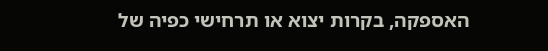האספקה, בקרות יצוא או תרחישי כפיה של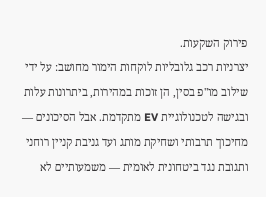פירוק השקעות.
יצרניות רכב גלובליות לוקחות הימור מחושב: על ידי שילוב מו"פ בסין, הן זוכות במהירות, ביתרונות עלות ובגישה לטכנולוגיית EV מתקדמת. אבל הסיכונים — מחיכוך תרבותי ושחיקת מותג ועד גניבת קניין רוחני ותגובת נגד ביטחונית לאומית — משמעותיים לא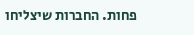פחות. החברות שיצליחו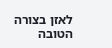לאזן בצורה הטובה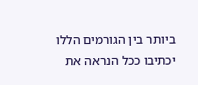ביותר בין הגורמים הללו יכתיבו ככל הנראה את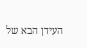העידן הבא של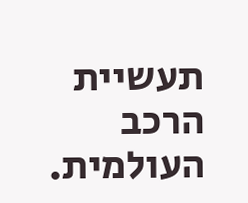תעשיית הרכב העולמית.